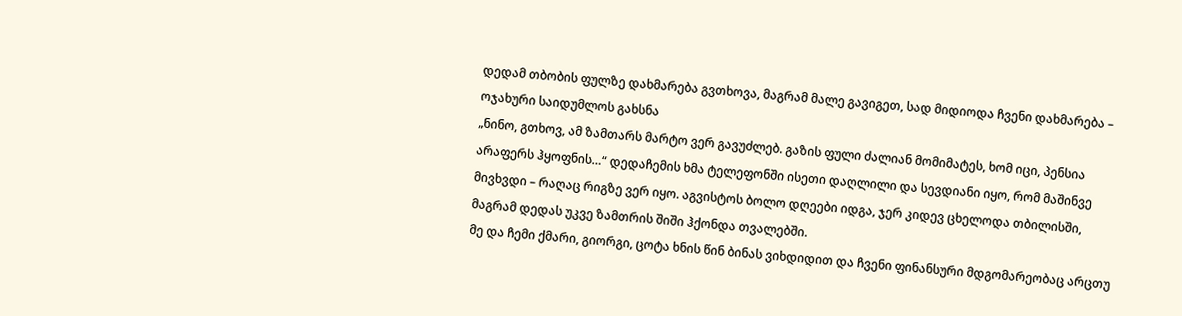დედამ თბობის ფულზე დახმარება გვთხოვა, მაგრამ მალე გავიგეთ, სად მიდიოდა ჩვენი დახმარება – ოჯახური საიდუმლოს გახსნა
„ნინო, გთხოვ, ამ ზამთარს მარტო ვერ გავუძლებ. გაზის ფული ძალიან მომიმატეს, ხომ იცი, პენსია არაფერს ჰყოფნის…“ დედაჩემის ხმა ტელეფონში ისეთი დაღლილი და სევდიანი იყო, რომ მაშინვე მივხვდი – რაღაც რიგზე ვერ იყო. აგვისტოს ბოლო დღეები იდგა, ჯერ კიდევ ცხელოდა თბილისში, მაგრამ დედას უკვე ზამთრის შიში ჰქონდა თვალებში.
მე და ჩემი ქმარი, გიორგი, ცოტა ხნის წინ ბინას ვიხდიდით და ჩვენი ფინანსური მდგომარეობაც არცთუ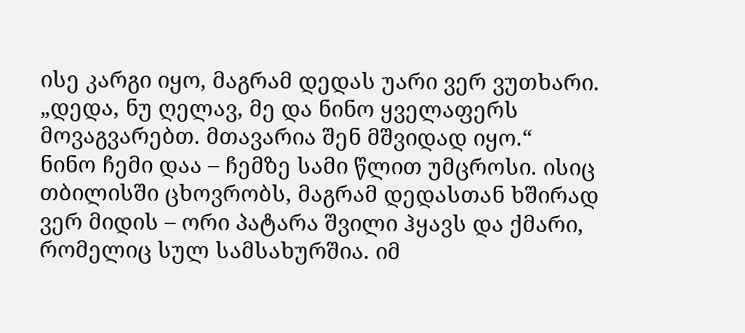ისე კარგი იყო, მაგრამ დედას უარი ვერ ვუთხარი. „დედა, ნუ ღელავ, მე და ნინო ყველაფერს მოვაგვარებთ. მთავარია შენ მშვიდად იყო.“
ნინო ჩემი დაა – ჩემზე სამი წლით უმცროსი. ისიც თბილისში ცხოვრობს, მაგრამ დედასთან ხშირად ვერ მიდის – ორი პატარა შვილი ჰყავს და ქმარი, რომელიც სულ სამსახურშია. იმ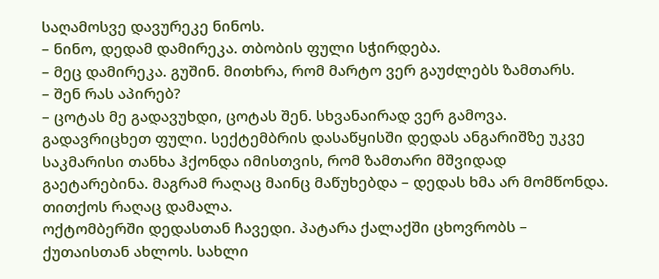საღამოსვე დავურეკე ნინოს.
– ნინო, დედამ დამირეკა. თბობის ფული სჭირდება.
– მეც დამირეკა. გუშინ. მითხრა, რომ მარტო ვერ გაუძლებს ზამთარს.
– შენ რას აპირებ?
– ცოტას მე გადავუხდი, ცოტას შენ. სხვანაირად ვერ გამოვა.
გადავრიცხეთ ფული. სექტემბრის დასაწყისში დედას ანგარიშზე უკვე საკმარისი თანხა ჰქონდა იმისთვის, რომ ზამთარი მშვიდად გაეტარებინა. მაგრამ რაღაც მაინც მაწუხებდა – დედას ხმა არ მომწონდა. თითქოს რაღაც დამალა.
ოქტომბერში დედასთან ჩავედი. პატარა ქალაქში ცხოვრობს – ქუთაისთან ახლოს. სახლი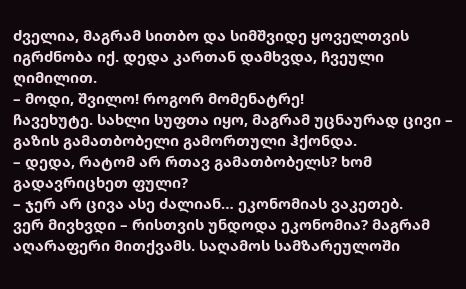ძველია, მაგრამ სითბო და სიმშვიდე ყოველთვის იგრძნობა იქ. დედა კართან დამხვდა, ჩვეული ღიმილით.
– მოდი, შვილო! როგორ მომენატრე!
ჩავეხუტე. სახლი სუფთა იყო, მაგრამ უცნაურად ცივი – გაზის გამათბობელი გამორთული ჰქონდა.
– დედა, რატომ არ რთავ გამათბობელს? ხომ გადავრიცხეთ ფული?
– ჯერ არ ცივა ასე ძალიან… ეკონომიას ვაკეთებ.
ვერ მივხვდი – რისთვის უნდოდა ეკონომია? მაგრამ აღარაფერი მითქვამს. საღამოს სამზარეულოში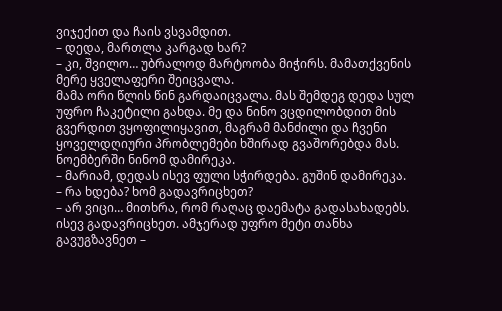ვიჯექით და ჩაის ვსვამდით.
– დედა, მართლა კარგად ხარ?
– კი, შვილო… უბრალოდ მარტოობა მიჭირს. მამათქვენის მერე ყველაფერი შეიცვალა.
მამა ორი წლის წინ გარდაიცვალა. მას შემდეგ დედა სულ უფრო ჩაკეტილი გახდა. მე და ნინო ვცდილობდით მის გვერდით ვყოფილიყავით, მაგრამ მანძილი და ჩვენი ყოველდღიური პრობლემები ხშირად გვაშორებდა მას.
ნოემბერში ნინომ დამირეკა.
– მარიამ, დედას ისევ ფული სჭირდება. გუშინ დამირეკა.
– რა ხდება? ხომ გადავრიცხეთ?
– არ ვიცი… მითხრა, რომ რაღაც დაემატა გადასახადებს.
ისევ გადავრიცხეთ. ამჯერად უფრო მეტი თანხა გავუგზავნეთ –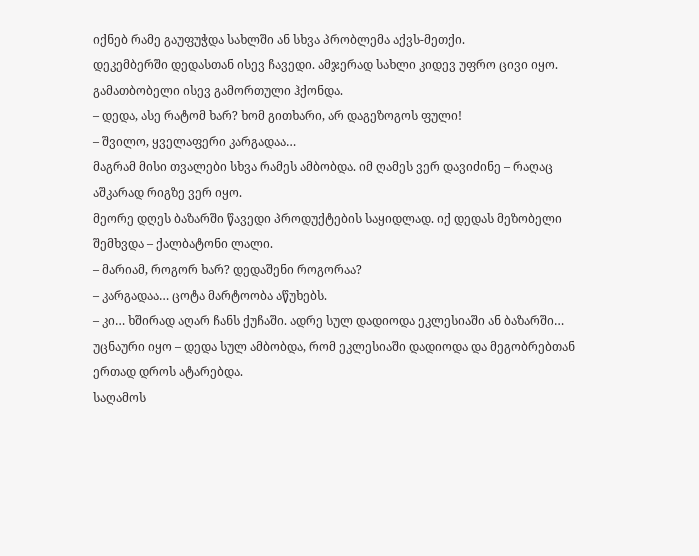იქნებ რამე გაუფუჭდა სახლში ან სხვა პრობლემა აქვს-მეთქი.
დეკემბერში დედასთან ისევ ჩავედი. ამჯერად სახლი კიდევ უფრო ცივი იყო. გამათბობელი ისევ გამორთული ჰქონდა.
– დედა, ასე რატომ ხარ? ხომ გითხარი, არ დაგეზოგოს ფული!
– შვილო, ყველაფერი კარგადაა…
მაგრამ მისი თვალები სხვა რამეს ამბობდა. იმ ღამეს ვერ დავიძინე – რაღაც აშკარად რიგზე ვერ იყო.
მეორე დღეს ბაზარში წავედი პროდუქტების საყიდლად. იქ დედას მეზობელი შემხვდა – ქალბატონი ლალი.
– მარიამ, როგორ ხარ? დედაშენი როგორაა?
– კარგადაა… ცოტა მარტოობა აწუხებს.
– კი… ხშირად აღარ ჩანს ქუჩაში. ადრე სულ დადიოდა ეკლესიაში ან ბაზარში…
უცნაური იყო – დედა სულ ამბობდა, რომ ეკლესიაში დადიოდა და მეგობრებთან ერთად დროს ატარებდა.
საღამოს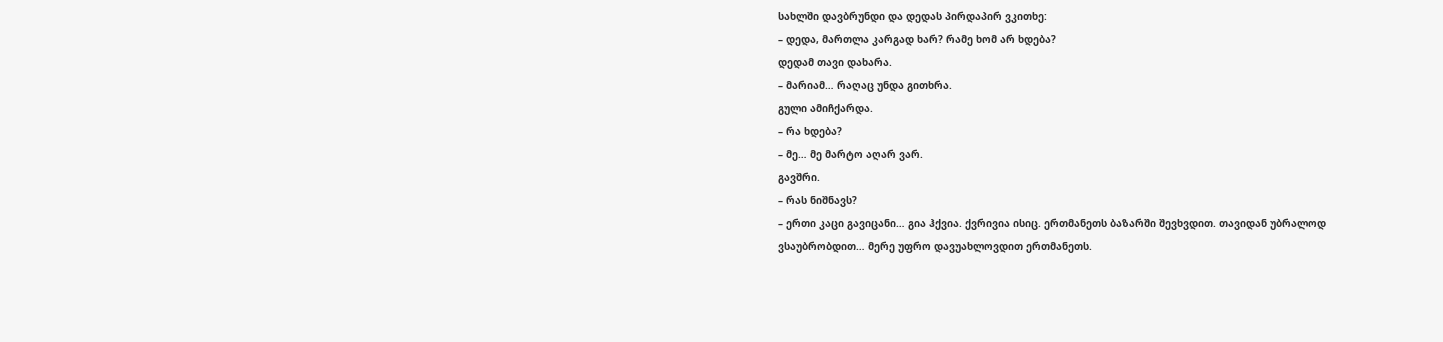სახლში დავბრუნდი და დედას პირდაპირ ვკითხე:
– დედა, მართლა კარგად ხარ? რამე ხომ არ ხდება?
დედამ თავი დახარა.
– მარიამ… რაღაც უნდა გითხრა.
გული ამიჩქარდა.
– რა ხდება?
– მე… მე მარტო აღარ ვარ.
გავშრი.
– რას ნიშნავს?
– ერთი კაცი გავიცანი… გია ჰქვია. ქვრივია ისიც. ერთმანეთს ბაზარში შევხვდით. თავიდან უბრალოდ ვსაუბრობდით… მერე უფრო დავუახლოვდით ერთმანეთს.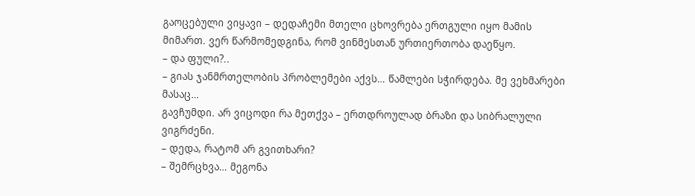გაოცებული ვიყავი – დედაჩემი მთელი ცხოვრება ერთგული იყო მამის მიმართ. ვერ წარმომედგინა, რომ ვინმესთან ურთიერთობა დაეწყო.
– და ფული?..
– გიას ჯანმრთელობის პრობლემები აქვს… წამლები სჭირდება. მე ვეხმარები მასაც…
გავჩუმდი. არ ვიცოდი რა მეთქვა – ერთდროულად ბრაზი და სიბრალული ვიგრძენი.
– დედა, რატომ არ გვითხარი?
– შემრცხვა… მეგონა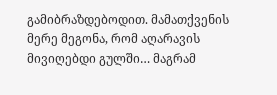გამიბრაზდებოდით. მამათქვენის მერე მეგონა, რომ აღარავის მივიღებდი გულში… მაგრამ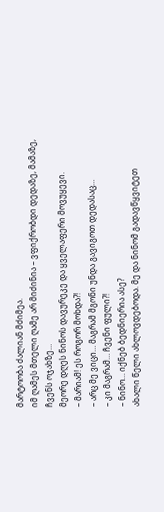მარტოობა ძალიან მძიმეა.
იმ ღამეს მთელი ღამე არ მიძინია – ვფიქრობდი დედაზე, მამაზე, ჩვენს ოჯახზე…
მეორე დღეს ნინოს დავურეკე და ყველაფერი მოვუყევი.
– მარიამ! ეს როგორ მოხდა?!
– არც მე ვიცი… მაგრამ მგონი უნდა გავიგოთ დედასაც…
– კი მაგრამ… ჩვენი ფული?!
– ნინო… იქნებ ბედნიერია ასე?
ახალი წელი ახლოვდებოდა. მე და ნინომ გადავწყვიტეთ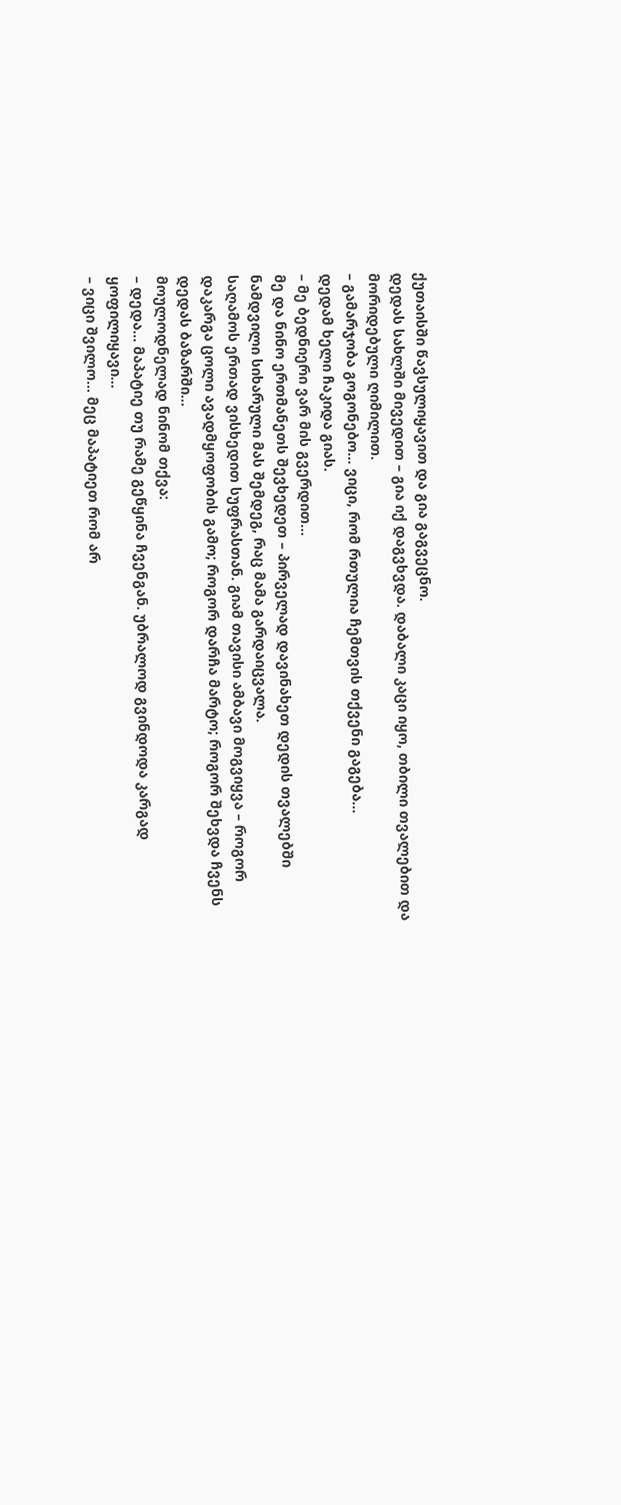ქუთაისში წავსულიყავით და გია გაგვეცნო.
დედას სახლში მივედით – გია იქ დაგვხვდა. დაბალი კაცი იყო, თბილი თვალებით და მორიდებული ღიმილით.
– გამარჯობა გოგონებო… ვიცი, რომ რთულია ჩემთვის თქვენი გაგება…
დედამ ხელი ჩაკიდა გიას.
– მე ბედნიერი ვარ მის გვერდით…
მე და ნინო ერთმანეთს შევხედეთ – პირველად დავინახეთ დედის თვალებში ნამდვილი სიხარული მას შემდეგ, რაც მამა გარდაიცვალა.
საღამოს ერთად ვისხედით სუფრასთან. გიამ თავისი ამბავი მოგვიყვა – როგორ დაკარგა ცოლი ავადმყოფობის გამო; როგორ დარჩა მარტო; როგორ შეხვდა ჩვენს დედას ბაზარში…
მოულოდნელად ნინომ თქვა:
– დედა… მაპატიე თუ რამე გეწყინა ჩვენგან. უბრალოდ გვინდოდა კარგად ყოფილიყავი…
– ვიცი შვილო… მეც მაპატიეთ რომ არ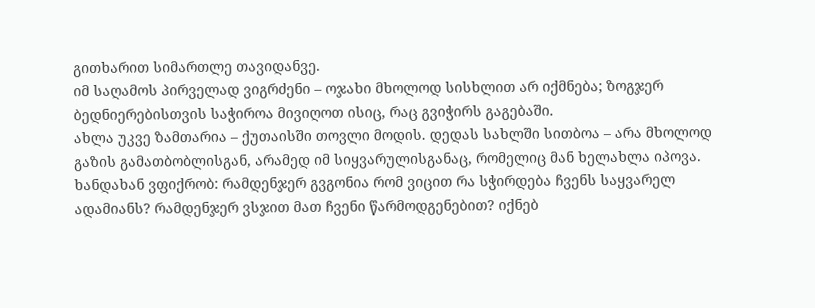გითხარით სიმართლე თავიდანვე.
იმ საღამოს პირველად ვიგრძენი – ოჯახი მხოლოდ სისხლით არ იქმნება; ზოგჯერ ბედნიერებისთვის საჭიროა მივიღოთ ისიც, რაც გვიჭირს გაგებაში.
ახლა უკვე ზამთარია – ქუთაისში თოვლი მოდის. დედას სახლში სითბოა – არა მხოლოდ გაზის გამათბობლისგან, არამედ იმ სიყვარულისგანაც, რომელიც მან ხელახლა იპოვა.
ხანდახან ვფიქრობ: რამდენჯერ გვგონია რომ ვიცით რა სჭირდება ჩვენს საყვარელ ადამიანს? რამდენჯერ ვსჯით მათ ჩვენი წარმოდგენებით? იქნებ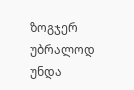ზოგჯერ უბრალოდ უნდა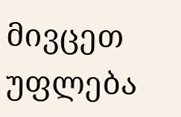მივცეთ უფლება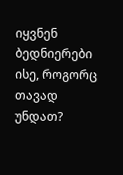იყვნენ ბედნიერები ისე, როგორც თავად უნდათ?